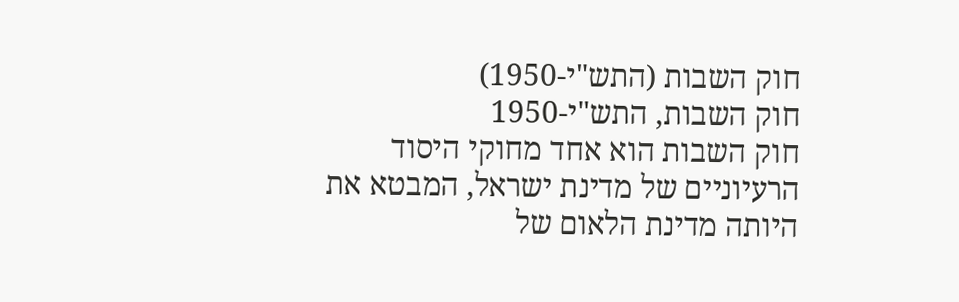חוק השבות (התש"י-1950)
חוק השבות, התש"י-1950
חוק השבות הוא אחד מחוקי היסוד הרעיוניים של מדינת ישראל, המבטא את היותה מדינת הלאום של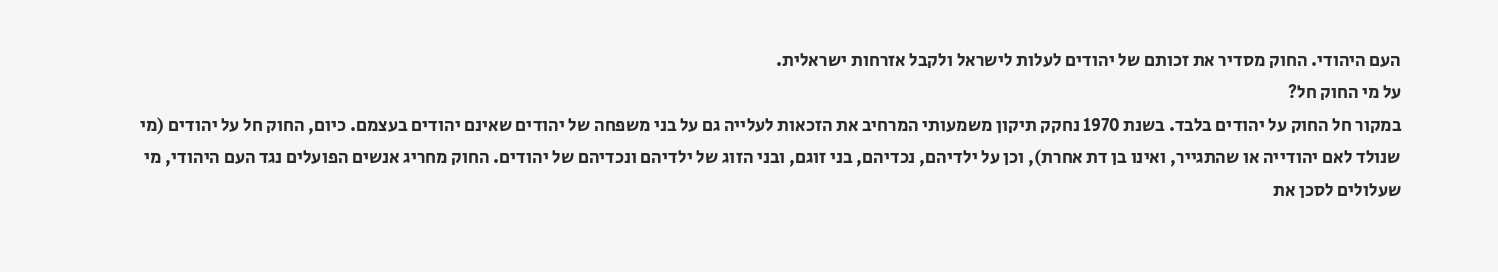העם היהודי. החוק מסדיר את זכותם של יהודים לעלות לישראל ולקבל אזרחות ישראלית.
על מי החוק חל?
במקור חל החוק על יהודים בלבד. בשנת 1970 נחקק תיקון משמעותי המרחיב את הזכאות לעלייה גם על בני משפחה של יהודים שאינם יהודים בעצמם. כיום, החוק חל על יהודים (מי שנולד לאם יהודייה או שהתגייר, ואינו בן דת אחרת), וכן על ילדיהם, נכדיהם, בני זוגם, ובני הזוג של ילדיהם ונכדיהם של יהודים. החוק מחריג אנשים הפועלים נגד העם היהודי, מי שעלולים לסכן את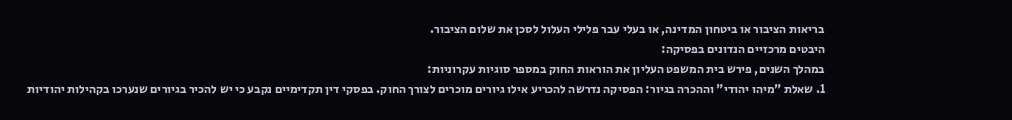בריאות הציבור או ביטחון המדינה, או בעלי עבר פלילי העלול לסכן את שלום הציבור.
היבטים מרכזיים הנדונים בפסיקה:
במהלך השנים, פירש בית המשפט העליון את הוראות החוק במספר סוגיות עקרוניות:
1. שאלת "מיהו יהודי" וההכרה בגיור: הפסיקה נדרשה להכריע אילו גיורים מוכרים לצורך החוק. בפסקי דין תקדימיים נקבע כי יש להכיר בגיורים שנערכו בקהילות יהודיות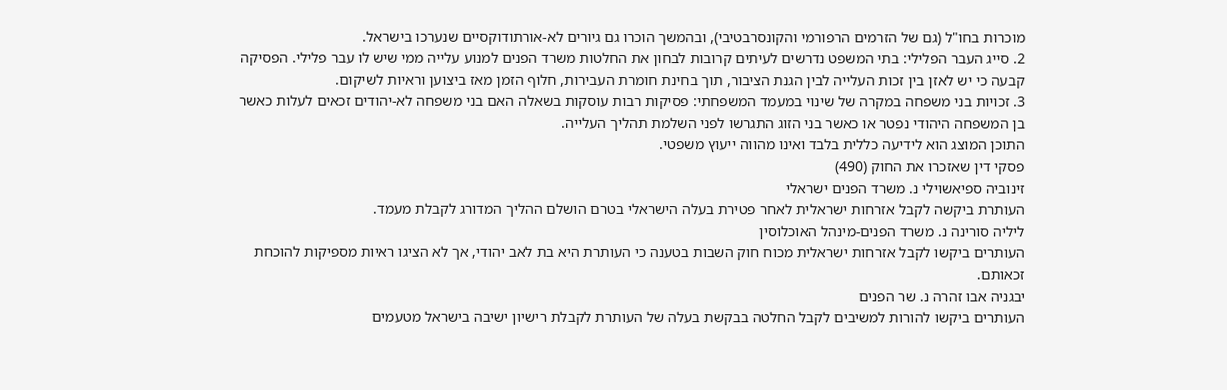מוכרות בחו"ל (גם של הזרמים הרפורמי והקונסרבטיבי), ובהמשך הוכרו גם גיורים לא-אורתודוקסיים שנערכו בישראל.
2. סייג העבר הפלילי: בתי המשפט נדרשים לעיתים קרובות לבחון את החלטות משרד הפנים למנוע עלייה ממי שיש לו עבר פלילי. הפסיקה קבעה כי יש לאזן בין זכות העלייה לבין הגנת הציבור, תוך בחינת חומרת העבירות, חלוף הזמן מאז ביצוען וראיות לשיקום.
3. זכויות בני משפחה במקרה של שינוי במעמד המשפחתי: פסיקות רבות עוסקות בשאלה האם בני משפחה לא-יהודים זכאים לעלות כאשר בן המשפחה היהודי נפטר או כאשר בני הזוג התגרשו לפני השלמת תהליך העלייה.
התוכן המוצג הוא לידיעה כללית בלבד ואינו מהווה ייעוץ משפטי.
פסקי דין שאזכרו את החוק (490)
זינוביה ספיאשוילי נ. משרד הפנים ישראלי
העותרת ביקשה לקבל אזרחות ישראלית לאחר פטירת בעלה הישראלי בטרם הושלם ההליך המדורג לקבלת מעמד.
ליליה סורינה נ. משרד הפנים-מינהל האוכלוסין
העותרים ביקשו לקבל אזרחות ישראלית מכוח חוק השבות בטענה כי העותרת היא בת לאב יהודי, אך לא הציגו ראיות מספיקות להוכחת זכאותם.
יבגניה אבו זהרה נ. שר הפנים
העותרים ביקשו להורות למשיבים לקבל החלטה בבקשת בעלה של העותרת לקבלת רישיון ישיבה בישראל מטעמים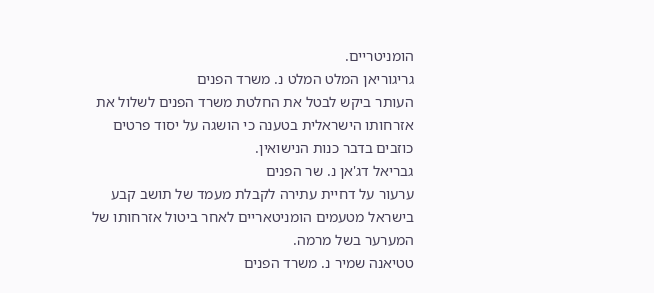הומניטריים.
גריגוריאן המלט המלט נ. משרד הפנים
העותר ביקש לבטל את החלטת משרד הפנים לשלול את אזרחותו הישראלית בטענה כי הושגה על יסוד פרטים כוזבים בדבר כנות הנישואין.
גבריאל דג'אן נ. שר הפנים
ערעור על דחיית עתירה לקבלת מעמד של תושב קבע בישראל מטעמים הומניטאריים לאחר ביטול אזרחותו של המערער בשל מרמה.
טטיאנה שמיר נ. משרד הפנים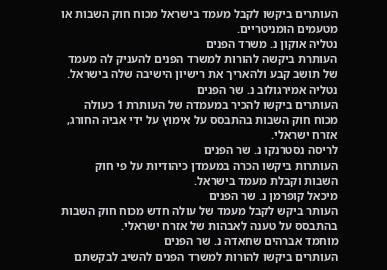העותרים ביקשו לקבל מעמד בישראל מכוח חוק השבות או מטעמים הומניטריים.
נטליה אוקון נ. משרד הפנים
העותרת ביקשה להורות למשרד הפנים להעניק לה מעמד של תושב קבע ולהאריך את רישיון הישיבה שלה בישראל.
נטליה אמירגולוב נ. שר הפנים
העותרים ביקשו להכיר במעמדה של העותרת 1 כעולה מכוח חוק השבות בהתבסס על אימוץ על ידי אביה החורג, אזרח ישראלי.
לריסה נסטרנקו נ. שר הפנים
העותרות ביקשו הכרה במעמדן כיהודיות על פי חוק השבות וקבלת מעמד בישראל.
מיכאל קופרמן נ. שר הפנים
העותר ביקש לקבל מעמד של עולה חדש מכוח חוק השבות בהתבסס על טענה לאבהות של אזרח ישראלי.
מוחמד אברהים שחאדה נ. שר הפנים
העותרים ביקשו להורות למשרד הפנים להשיב לבקשתם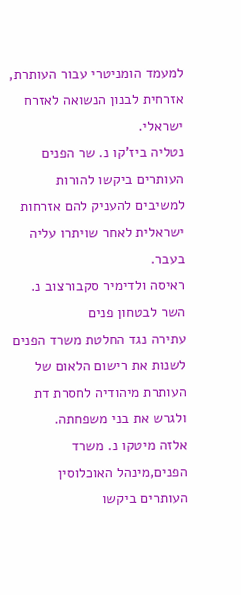למעמד הומניטרי עבור העותרת, אזרחית לבנון הנשואה לאזרח ישראלי.
נטליה ביז'קו נ. שר הפנים
העותרים ביקשו להורות למשיבים להעניק להם אזרחות ישראלית לאחר שויתרו עליה בעבר.
ראיסה ולדימיר סקבורצוב נ. השר לבטחון פנים
עתירה נגד החלטת משרד הפנים לשנות את רישום הלאום של העותרת מיהודיה לחסרת דת ולגרש את בני משפחתה.
אלזה מיטקו נ. משרד הפנים,מינהל האוכלוסין
העותרים ביקשו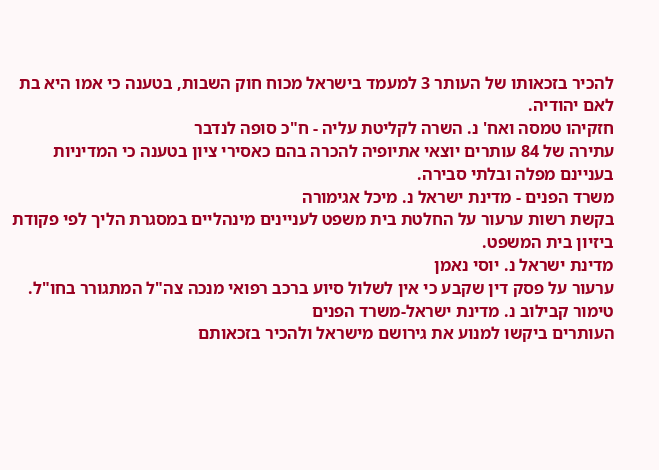להכיר בזכאותו של העותר 3 למעמד בישראל מכוח חוק השבות, בטענה כי אמו היא בת לאם יהודיה.
חזקיהו טמסה ואח' נ. השרה לקליטת עליה - ח"כ סופה לנדבר
עתירה של 84 עותרים יוצאי אתיופיה להכרה בהם כאסירי ציון בטענה כי המדיניות בעניינם מפלה ובלתי סבירה.
משרד הפנים - מדינת ישראל נ. מיכל אגימורה
בקשת רשות ערעור על החלטת בית משפט לעניינים מינהליים במסגרת הליך לפי פקודת ביזיון בית המשפט.
מדינת ישראל נ. יוסי נאמן
ערעור על פסק דין שקבע כי אין לשלול סיוע ברכב רפואי מנכה צה"ל המתגורר בחו"ל.
טימור קבילוב נ. מדינת ישראל-משרד הפנים
העותרים ביקשו למנוע את גירושם מישראל ולהכיר בזכאותם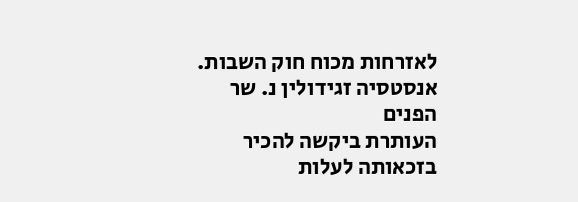לאזרחות מכוח חוק השבות.
אנסטסיה זגידולין נ. שר הפנים
העותרת ביקשה להכיר בזכאותה לעלות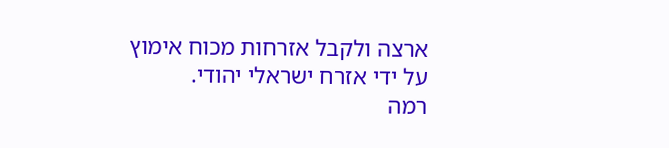ארצה ולקבל אזרחות מכוח אימוץ על ידי אזרח ישראלי יהודי.
רמה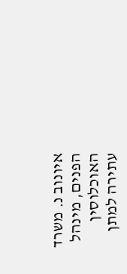איונוב נ. משרד הפנים, מינהל האוכלוסין
עתירה למתן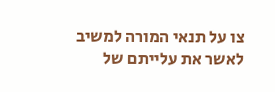צו על תנאי המורה למשיב לאשר את עלייתם של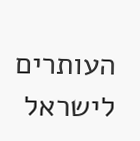העותרים לישראל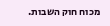מכוח חוק השבות.